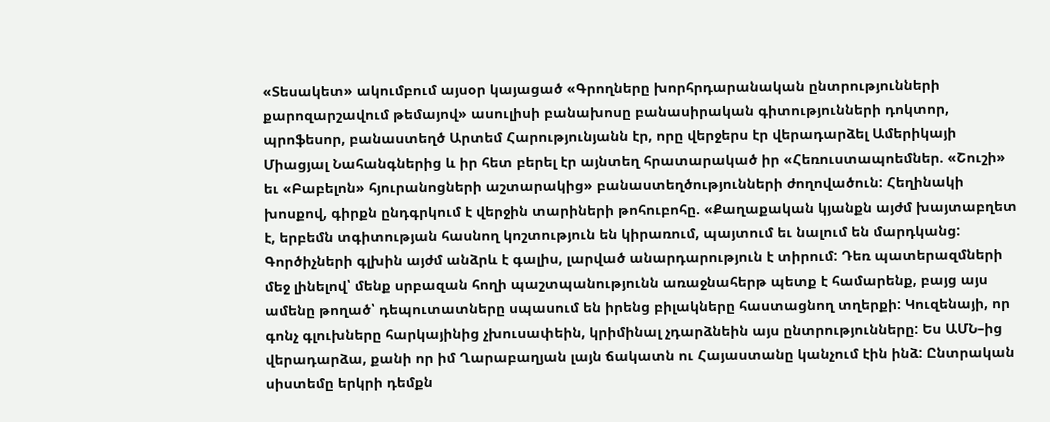«Տեսակետ» ակումբում այսօր կայացած «Գրողները խորհրդարանական ընտրությունների քարոզարշավում թեմայով» ասուլիսի բանախոսը բանասիրական գիտությունների դոկտոր, պրոֆեսոր, բանաստեղծ Արտեմ Հարությունյանն էր, որը վերջերս էր վերադարձել Ամերիկայի Միացյալ Նահանգներից և իր հետ բերել էր այնտեղ հրատարակած իր «Հեռուստապոեմներ. «Շուշի» եւ «Բաբելոն» հյուրանոցների աշտարակից» բանաստեղծությունների ժողովածուն: Հեղինակի խոսքով, գիրքն ընդգրկում է վերջին տարիների թոհուբոհը. «Քաղաքական կյանքն այժմ խայտաբղետ է, երբեմն տգիտության հասնող կոշտություն են կիրառում, պայտում եւ նալում են մարդկանց: Գործիչների գլխին այժմ անձրև է գալիս, լարված անարդարություն է տիրում: Դեռ պատերազմների մեջ լինելով՝ մենք սրբազան հողի պաշտպանությունն առաջնահերթ պետք է համարենք, բայց այս ամենը թողած՝ դեպուտատները սպասում են իրենց բիլակները հաստացնող տղերքի: Կուզենայի, որ գոնչ գլուխները հարկայինից չխուսափեին, կրիմինալ չդարձնեին այս ընտրությունները: Ես ԱՄՆ–ից վերադարձա, քանի որ իմ Ղարաբաղյան լայն ճակատն ու Հայաստանը կանչում էին ինձ: Ընտրական սիստեմը երկրի դեմքն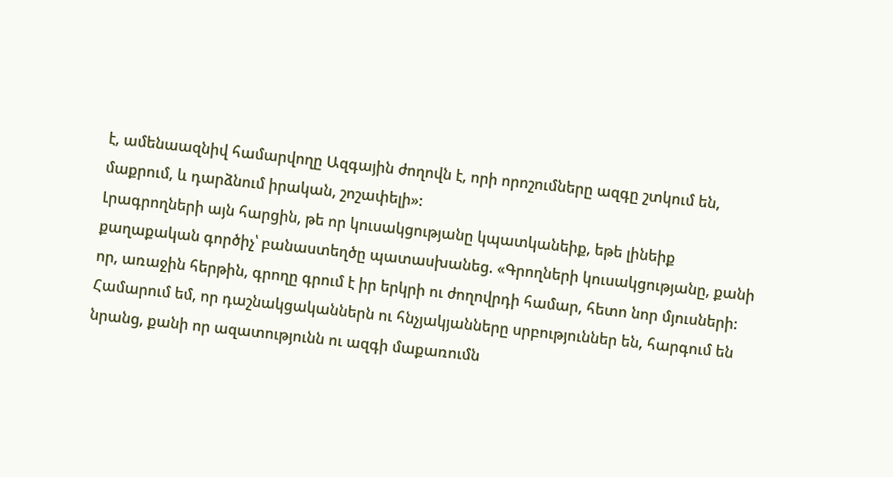է, ամենաազնիվ համարվողը Ազգային ժողովն է, որի որոշումները ազգը շտկում են, մաքրում, և դարձնում իրական, շոշափելի»:
Լրագրողների այն հարցին, թե որ կուսակցությանը կպատկանեիք, եթե լինեիք քաղաքական գործիչ՝ բանաստեղծը պատասխանեց. «Գրողների կուսակցությանը, քանի որ, առաջին հերթին, գրողը գրում է իր երկրի ու ժողովրդի համար, հետո նոր մյուսների: Համարում եմ, որ դաշնակցականներն ու հնչյակյանները սրբություններ են, հարգում են նրանց, քանի որ ազատությունն ու ազգի մաքառումն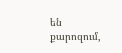են քարոզում,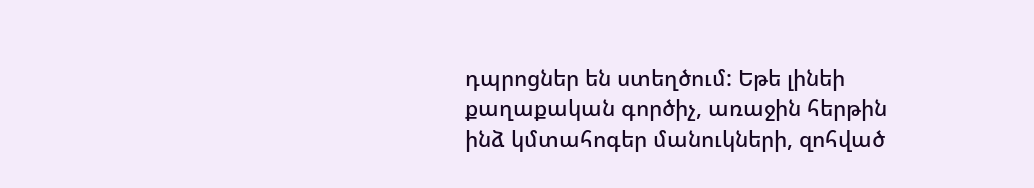դպրոցներ են ստեղծում: Եթե լինեի քաղաքական գործիչ, առաջին հերթին ինձ կմտահոգեր մանուկների, զոհված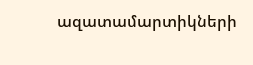ազատամարտիկների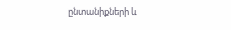ընտանիքների և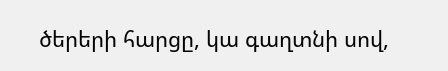ծերերի հարցը, կա գաղտնի սով,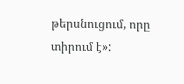թերսնուցում, որը տիրում է»: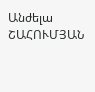Անժելա ՇԱՀՈՒՄՅԱՆ